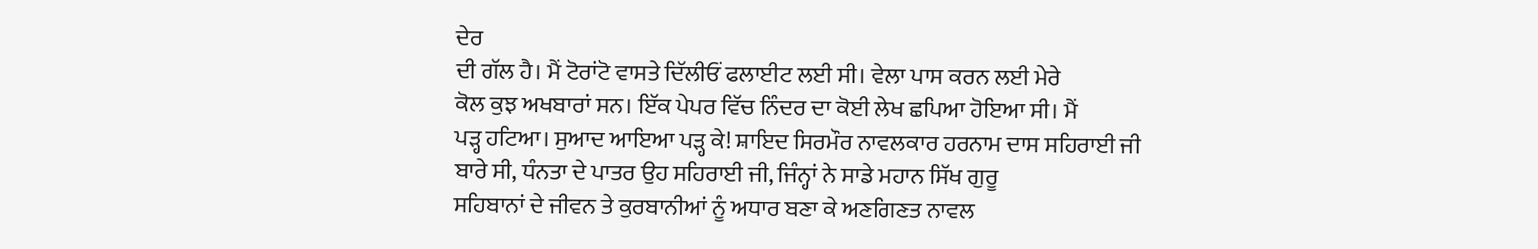ਦੇਰ
ਦੀ ਗੱਲ ਹੈ। ਮੈਂ ਟੋਰਾਂਟੋ ਵਾਸਤੇ ਦਿੱਲੀਓਂ ਫਲਾਈਟ ਲਈ ਸੀ। ਵੇਲਾ ਪਾਸ ਕਰਨ ਲਈ ਮੇਰੇ
ਕੋਲ ਕੁਝ ਅਖਬਾਰਾਂ ਸਨ। ਇੱਕ ਪੇਪਰ ਵਿੱਚ ਨਿੰਦਰ ਦਾ ਕੋਈ ਲੇਖ ਛਪਿਆ ਹੋਇਆ ਸੀ। ਮੈਂ
ਪੜ੍ਹ ਹਟਿਆ। ਸੁਆਦ ਆਇਆ ਪੜ੍ਹ ਕੇ! ਸ਼ਾਇਦ ਸਿਰਮੌਰ ਨਾਵਲਕਾਰ ਹਰਨਾਮ ਦਾਸ ਸਹਿਰਾਈ ਜੀ
ਬਾਰੇ ਸੀ, ਧੰਨਤਾ ਦੇ ਪਾਤਰ ਉਹ ਸਹਿਰਾਈ ਜੀ, ਜਿੰਨ੍ਹਾਂ ਨੇ ਸਾਡੇ ਮਹਾਨ ਸਿੱਖ ਗੁਰੂ
ਸਹਿਬਾਨਾਂ ਦੇ ਜੀਵਨ ਤੇ ਕੁਰਬਾਨੀਆਂ ਨੂੰ ਅਧਾਰ ਬਣਾ ਕੇ ਅਣਗਿਣਤ ਨਾਵਲ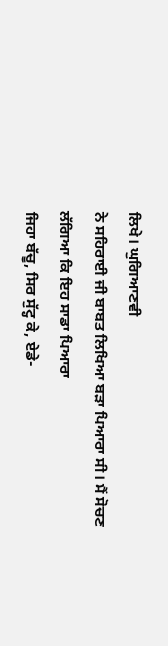ਲਿਖੇ। ਘੁਗਿਆਣਵੀ
ਨੇ ਸਹਿਰਾਈ ਜੀ ਬਾਬਤ ਲਿਖਿਆ ਬੜਾ ਪਿਆਰਾ ਸੀ। ਮੈਂ ਸੋਚਣ ਲੱਗਿਆ ਕਿ ਇਹ ਸਾਡਾ ਪਿਆਰਾ
ਜਿਹਾ ਬੱਚੂ, ਸਿਰ ਸੁੱਟ੍ਹ ਕੇ, ਏਡੇ-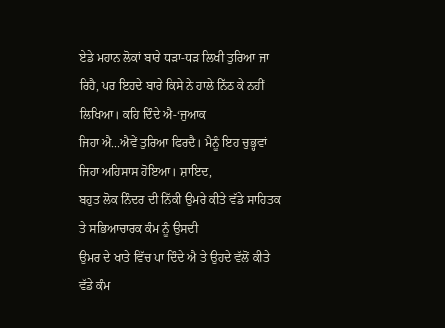ਏਡੇ ਮਹਾਨ ਲੋਕਾਂ ਬਾਰੇ ਧੜਾ-ਧੜ ਲਿਖੀ ਤੁਰਿਆ ਜਾ
ਰਿਹੈ, ਪਰ ਇਹਦੇ ਬਾਰੇ ਕਿਸੇ ਨੇ ਹਾਲੇ ਨਿੱਠ ਕੇ ਨਹੀਂ ਲਿਖਿਆ। ਕਹਿ ਦਿੰਦੇ ਐ-‘ਜੁਆਕ
ਜਿਹਾ ਐ...ਐਵੇਂ ਤੁਰਿਆ ਫਿਰਦੈ। ਮੈਨੂੰ ਇਹ ਚੁਭ੍ਹਵਾਂ ਜਿਹਾ ਅਹਿਸਾਸ ਹੋਇਆ। ਸ਼ਾਇਦ,
ਬਹੁਤ ਲੋਕ ਨਿੰਦਰ ਦੀ ਨਿੱਕੀ ਉਮਰੇ ਕੀਤੇ ਵੱਡੇ ਸਾਹਿਤਕ ਤੇ ਸਭਿਆਚਾਰਕ ਕੰਮ ਨੂੰ ਉਸਦੀ
ਉਮਰ ਦੇ ਖਾਤੇ ਵਿੱਚ ਪਾ ਦਿੰਦੇ ਐ ਤੇ ਉਹਦੇ ਵੱਲੋਂ ਕੀਤੇ ਵੱਡੇ ਕੰਮ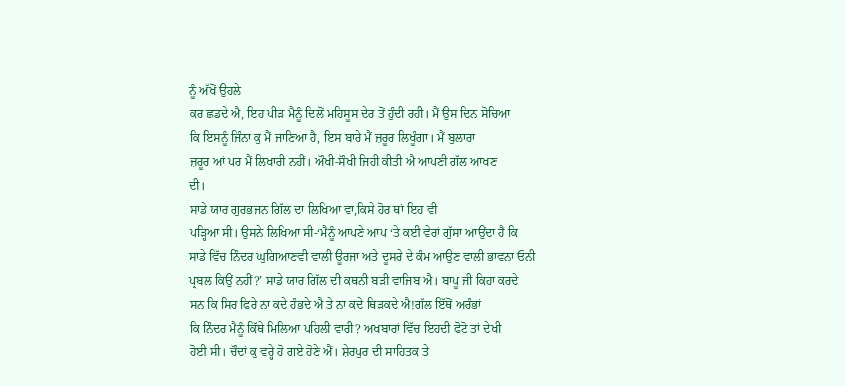ਨੂੰ ਅੱਖੋਂ ਉਹਲੇ
ਕਰ ਛਡਦੇ ਐ, ਇਹ ਪੀੜ ਮੈਨੂੰ ਦਿਲੋਂ ਮਹਿਸੂਸ ਦੇਰ ਤੋਂ ਹੁੰਦੀ ਰਹੀ। ਮੈਂ ਉਸ ਦਿਨ ਸੋਚਿਆ
ਕਿ ਇਸਨੂੰ ਜਿੰਨਾ ਕੁ ਮੈਂ ਜਾਣਿਆ ਹੈ, ਇਸ ਬਾਰੇ ਮੈਂ ਜ਼ਰੂਰ ਲਿਖੂੰਗਾ। ਮੈਂ ਬੁਲਾਰਾ
ਜ਼ਰੂਰ ਆਂ ਪਰ ਮੈਂ ਲਿਖਾਰੀ ਨਹੀਂ। ਔਖੀ-ਸੌਖੀ ਜਿਹੀ ਕੀਤੀ ਐ ਆਪਣੀ ਗੱਲ ਆਖਣ
ਦੀ।
ਸਾਡੇ ਯਾਰ ਗੁਰਭਜਨ ਗਿੱਲ ਦਾ ਲਿਖਿਆ ਵਾ,ਕਿਸੇ ਹੋਰ ਥਾਂ ਇਹ ਵੀ
ਪੜ੍ਹਿਆ ਸੀ। ਉਸਨੇ ਲਿਖਿਆ ਸੀ-‘ਮੈਨੂੰ ਆਪਣੇ ਆਪ ‘ਤੇ ਕਈ ਵੇਰਾਂ ਗੁੱਸਾ ਆਉਂਦਾ ਹੈ ਕਿ
ਸਾਡੇ ਵਿੱਚ ਨਿੰਦਰ ਘੁਗਿਆਣਵੀ ਵਾਲੀ ਊਰਜਾ ਅਤੇ ਦੂਸਰੇ ਦੇ ਕੰਮ ਆਉਣ ਵਾਲੀ ਭਾਵਨਾ ਓਨੀ
ਪ੍ਰਬਲ ਕਿਉਂ ਨਹੀਂ?’ ਸਾਡੇ ਯਾਰ ਗਿੱਲ ਦੀ ਕਥਨੀ ਬੜੀ ਵਾਜਿਬ ਐ। ਬਾਪੂ ਜੀ ਕਿਹਾ ਕਰਦੇ
ਸਨ ਕਿ ਸਿਰ ਫਿਰੇ ਨਾ ਕਦੇ ਹੰਭਦੇ ਐ ਤੇ ਨਾ ਕਦੇ ਥਿੜਕਦੇ ਐ!ਗੱਲ ਇੱਥੋਂ ਅਰੰਭਾਂ
ਕਿ ਨਿੰਦਰ ਮੈਨੂੰ ਕਿੱਥੇ ਮਿਲਿਆ ਪਹਿਲੀ ਵਾਰੀ? ਅਖਬਾਰਾਂ ਵਿੱਚ ਇਹਦੀ ਫੋਟੋ ਤਾਂ ਦੇਖੀ
ਹੋਈ ਸੀ। ਚੌਦਾਂ ਕੁ ਵਰ੍ਹੇ ਹੋ ਗਏ ਹੋਣੇ ਐਂ। ਸ਼ੇਰਪੁਰ ਦੀ ਸਾਹਿਤਕ ਤੇ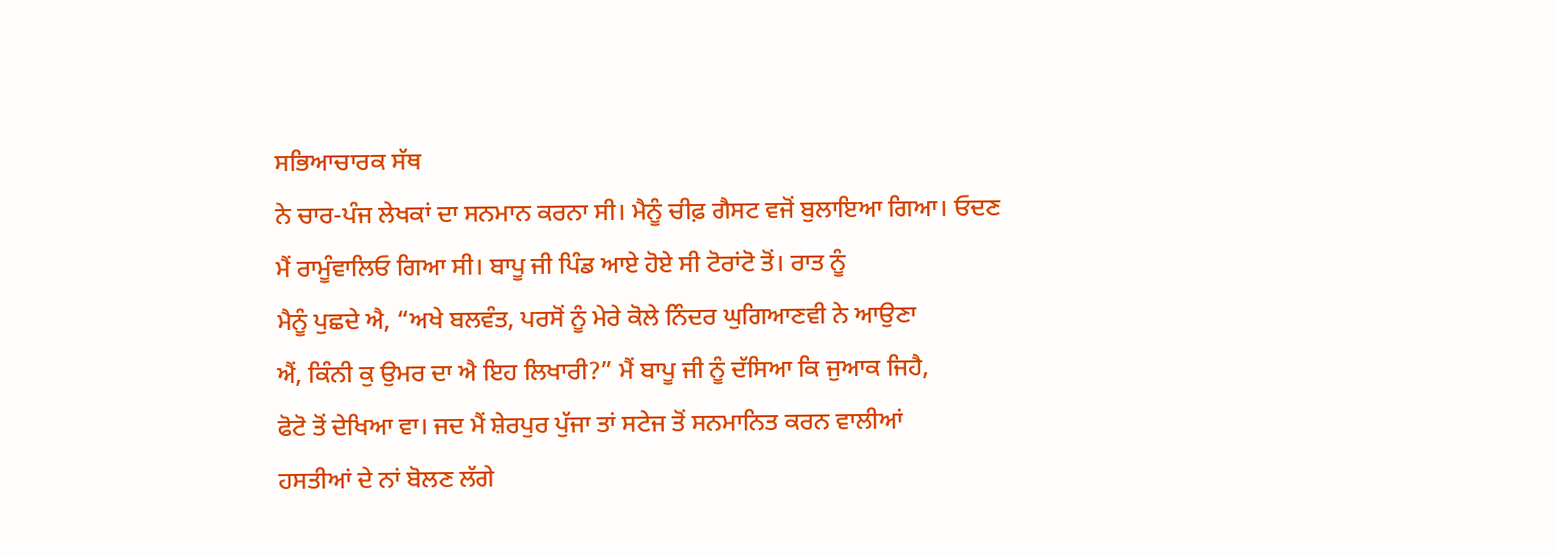ਸਭਿਆਚਾਰਕ ਸੱਥ
ਨੇ ਚਾਰ-ਪੰਜ ਲੇਖਕਾਂ ਦਾ ਸਨਮਾਨ ਕਰਨਾ ਸੀ। ਮੈਨੂੰ ਚੀਫ਼ ਗੈਸਟ ਵਜੋਂ ਬੁਲਾਇਆ ਗਿਆ। ਓਦਣ
ਮੈਂ ਰਾਮੂੰਵਾਲਿਓ ਗਿਆ ਸੀ। ਬਾਪੂ ਜੀ ਪਿੰਡ ਆਏ ਹੋਏ ਸੀ ਟੋਰਾਂਟੋ ਤੋਂ। ਰਾਤ ਨੂੰ
ਮੈਨੂੰ ਪੁਛਦੇ ਐ, “ਅਖੇ ਬਲਵੰਤ, ਪਰਸੋਂ ਨੂੰ ਮੇਰੇ ਕੋਲੇ ਨਿੰਦਰ ਘੁਗਿਆਣਵੀ ਨੇ ਆਉਣਾ
ਐਂ, ਕਿੰਨੀ ਕੁ ਉਮਰ ਦਾ ਐ ਇਹ ਲਿਖਾਰੀ?” ਮੈਂ ਬਾਪੂ ਜੀ ਨੂੰ ਦੱਸਿਆ ਕਿ ਜੁਆਕ ਜਿਹੈ,
ਫੋਟੋ ਤੋਂ ਦੇਖਿਆ ਵਾ। ਜਦ ਮੈਂ ਸ਼ੇਰਪੁਰ ਪੁੱਜਾ ਤਾਂ ਸਟੇਜ ਤੋਂ ਸਨਮਾਨਿਤ ਕਰਨ ਵਾਲੀਆਂ
ਹਸਤੀਆਂ ਦੇ ਨਾਂ ਬੋਲਣ ਲੱਗੇ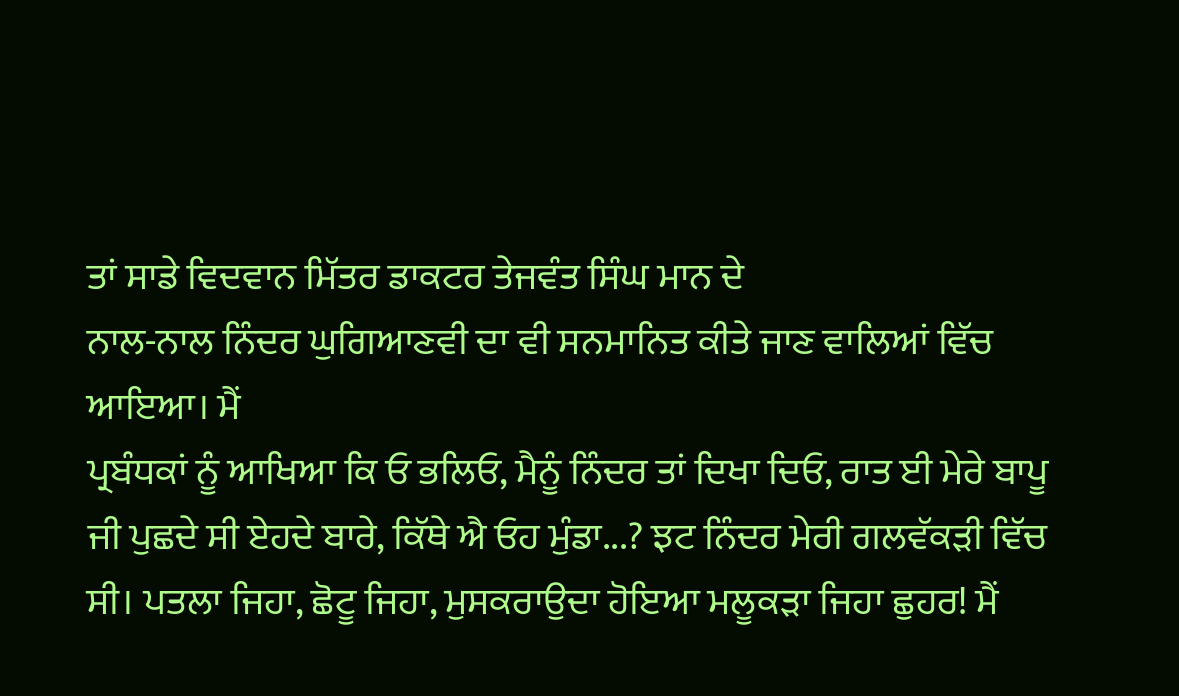ਤਾਂ ਸਾਡੇ ਵਿਦਵਾਨ ਮਿੱਤਰ ਡਾਕਟਰ ਤੇਜਵੰਤ ਸਿੰਘ ਮਾਨ ਦੇ
ਨਾਲ-ਨਾਲ ਨਿੰਦਰ ਘੁਗਿਆਣਵੀ ਦਾ ਵੀ ਸਨਮਾਨਿਤ ਕੀਤੇ ਜਾਣ ਵਾਲਿਆਂ ਵਿੱਚ ਆਇਆ। ਮੈਂ
ਪ੍ਰਬੰਧਕਾਂ ਨੂੰ ਆਖਿਆ ਕਿ ਓ ਭਲਿਓ, ਮੈਨੂੰ ਨਿੰਦਰ ਤਾਂ ਦਿਖਾ ਦਿਓ, ਰਾਤ ਈ ਮੇਰੇ ਬਾਪੂ
ਜੀ ਪੁਛਦੇ ਸੀ ਏਹਦੇ ਬਾਰੇ, ਕਿੱਥੇ ਐ ਓਹ ਮੁੰਡਾ...? ਝਟ ਨਿੰਦਰ ਮੇਰੀ ਗਲਵੱਕੜੀ ਵਿੱਚ
ਸੀ। ਪਤਲਾ ਜਿਹਾ, ਛੋਟੂ ਜਿਹਾ, ਮੁਸਕਰਾਉਦਾ ਹੋਇਆ ਮਲੂਕੜਾ ਜਿਹਾ ਛੁਹਰ! ਮੈਂ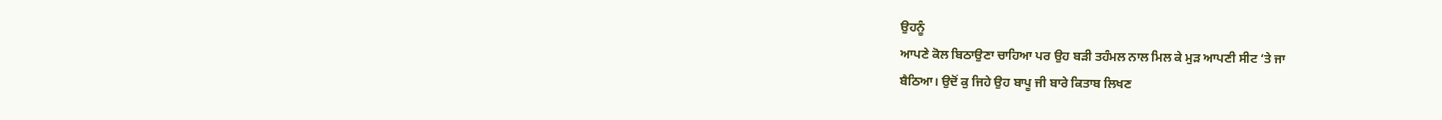ਉਹਨੂੰ
ਆਪਣੇ ਕੋਲ ਬਿਠਾਉਣਾ ਚਾਹਿਆ ਪਰ ਉਹ ਬੜੀ ਤਹੰਮਲ ਨਾਲ ਮਿਲ ਕੇ ਮੁੜ ਆਪਣੀ ਸੀਟ ‘ਤੇ ਜਾ
ਬੈਠਿਆ। ਉਦੋਂ ਕੁ ਜਿਹੇ ਉਹ ਬਾਪੂ ਜੀ ਬਾਰੇ ਕਿਤਾਬ ਲਿਖਣ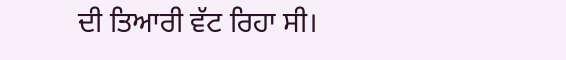ਦੀ ਤਿਆਰੀ ਵੱਟ ਰਿਹਾ ਸੀ।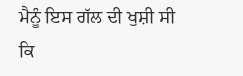ਮੈਨੂੰ ਇਸ ਗੱਲ ਦੀ ਖੁਸ਼ੀ ਸੀ ਕਿ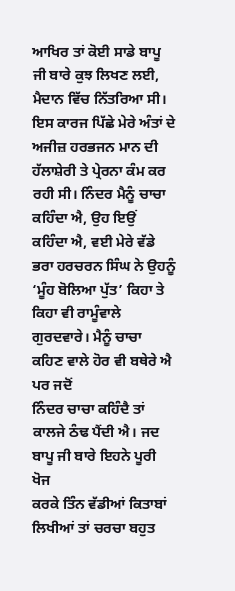ਆਖਿਰ ਤਾਂ ਕੋਈ ਸਾਡੇ ਬਾਪੂ ਜੀ ਬਾਰੇ ਕੁਝ ਲਿਖਣ ਲਈ,
ਮੈਦਾਨ ਵਿੱਚ ਨਿੱਤਰਿਆ ਸੀ। ਇਸ ਕਾਰਜ ਪਿੱਛੇ ਮੇਰੇ ਅੰਤਾਂ ਦੇ ਅਜੀਜ਼ ਹਰਭਜਨ ਮਾਨ ਦੀ
ਹੱਲਾਸ਼ੇਰੀ ਤੇ ਪ੍ਰੇਰਨਾ ਕੰਮ ਕਰ ਰਹੀ ਸੀ। ਨਿੰਦਰ ਮੈਨੂੰ ਚਾਚਾ ਕਹਿੰਦਾ ਐ, ਉਹ ਇਉਂ
ਕਹਿੰਦਾ ਐ, ਵਈ ਮੇਰੇ ਵੱਡੇ ਭਰਾ ਹਰਚਰਨ ਸਿੰਘ ਨੇ ਉਹਨੂੰ ‘ਮੂੰਹ ਬੋਲਿਆ ਪੁੱਤ’ ਕਿਹਾ ਤੇ
ਕਿਹਾ ਵੀ ਰਾਮੂੰਵਾਲੇ ਗੁਰਦਵਾਰੇ। ਮੈਨੂੰ ਚਾਚਾ ਕਹਿਣ ਵਾਲੇ ਹੋਰ ਵੀ ਬਥੇਰੇ ਐ ਪਰ ਜਦੋਂ
ਨਿੰਦਰ ਚਾਚਾ ਕਹਿੰਦੈ ਤਾਂ ਕਾਲਜੇ ਠੰਢ ਪੈਂਦੀ ਐ। ਜਦ ਬਾਪੂ ਜੀ ਬਾਰੇ ਇਹਨੇ ਪੂਰੀ ਖੋਜ
ਕਰਕੇ ਤਿੰਨ ਵੱਡੀਆਂ ਕਿਤਾਬਾਂ ਲਿਖੀਆਂ ਤਾਂ ਚਰਚਾ ਬਹੁਤ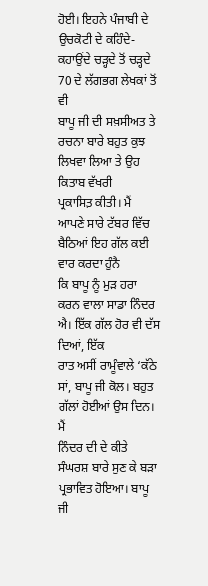ਹੋਈ। ਇਹਨੇ ਪੰਜਾਬੀ ਦੇ
ਉਚਕੋਟੀ ਦੇ ਕਹਿੰਦੇ-ਕਹਾਉਂਦੇ ਚੜ੍ਹਦੇ ਤੋਂ ਚੜ੍ਹਦੇ 70 ਦੇ ਲੱਗਭਗ ਲੇਖਕਾਂ ਤੋਂ ਵੀ
ਬਾਪੂ ਜੀ ਦੀ ਸਖ਼ਸੀਅਤ ਤੇ ਰਚਨਾ ਬਾਰੇ ਬਹੁਤ ਕੁਝ ਲਿਖਵਾ ਲਿਆ ਤੇ ਉਹ ਕਿਤਾਬ ਵੱਖਰੀ
ਪ੍ਰਕਾਸਿਤ਼ ਕੀਤੀ। ਮੈਂ ਆਪਣੇ ਸਾਰੇ ਟੱਬਰ ਵਿੱਚ ਬੈਠਿਆਂ ਇਹ ਗੱਲ ਕਈ ਵਾਰ ਕਰਦਾ ਹੁੰਨੈ
ਕਿ ਬਾਪੂ ਨੂੰ ਮੁੜ ਹਰਾ ਕਰਨ ਵਾਲਾ ਸਾਡਾ ਨਿੰਦਰ ਐ। ਇੱਕ ਗੱਲ ਹੋਰ ਵੀ ਦੱਸ ਦਿਆਂ, ਇੱਕ
ਰਾਤ ਅਸੀਂ ਰਾਮੂੰਵਾਲੇ ‘ਕੱਠੇ ਸਾਂ, ਬਾਪੂ ਜੀ ਕੋਲ। ਬਹੁਤ ਗੱਲਾਂ ਹੋਈਆਂ ਉਸ ਦਿਨ। ਮੈਂ
ਨਿੰਦਰ ਦੀ ਦੇ ਕੀਤੇ ਸੰਘਰਸ਼ ਬਾਰੇ ਸੁਣ ਕੇ ਬੜਾ ਪ੍ਰਭਾਵਿਤ ਹੋਇਆ। ਬਾਪੂ ਜੀ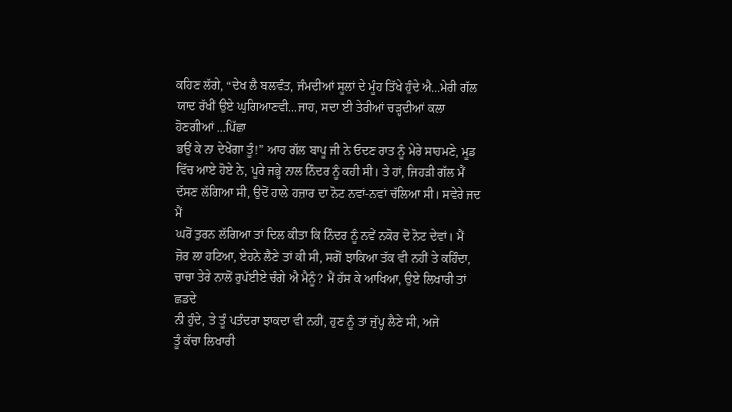ਕਹਿਣ ਲੱਗੇ, “ਦੇਖ ਲੈ ਬਲਵੰਤ, ਜੰਮਦੀਆਂ ਸੂਲਾਂ ਦੇ ਮੂੰਹ ਤਿੱਖੇ ਹੁੰਦੇ ਐ...ਮੇਰੀ ਗੱਲ
ਯਾਦ ਰੱਖੀਂ ਉਏ ਘੁਗਿਆਣਵੀ...ਜਾਹ, ਸਦਾ ਈ ਤੇਰੀਆਂ ਚੜ੍ਹਦੀਆਂ ਕਲਾ ਹੋਣਗੀਆਂ ...ਪਿੱਛਾ
ਭਉਂ ਕੇ ਨਾ ਦੇਖੇਂਗਾ ਤੂੰ!” ਆਹ ਗੱਲ ਬਾਪੂ ਜੀ ਨੇ ਓਦਣ ਰਾਤ ਨੂੰ ਮੇਰੇ ਸਾਹਮਣੇ, ਮੂਡ
ਵਿੱਚ ਆਏ ਹੋਏ ਨੇ, ਪੂਰੇ ਜਭ੍ਹੇ ਨਾਲ ਨਿੰਦਰ ਨੂੰ ਕਹੀ ਸੀ। ਤੇ ਹਾਂ, ਜਿਹੜੀ ਗੱਲ ਮੈਂ
ਦੱਸਣ ਲੱਗਿਆ ਸੀ, ਉਦੋਂ ਹਾਲੇ ਹਜ਼ਾਰ ਦਾ ਨੋਟ ਨਵਾਂ-ਨਵਾਂ ਚੱਲਿਆ ਸੀ। ਸਵੇਰੇ ਜਦ ਮੈਂ
ਘਰੋਂ ਤੁਰਨ ਲੱਗਿਆ ਤਾਂ ਦਿਲ ਕੀਤਾ ਕਿ ਨਿੰਦਰ ਨੂੰ ਨਵੇਂ ਨਕੋਰ ਦੋ ਨੋਟ ਦੇਵਾਂ। ਮੈਂ
ਜ਼ੋਰ ਲਾ ਹਟਿਆ, ਏਹਨੇ ਲੈਣੇ ਤਾਂ ਕੀ ਸੀ, ਸਗੋਂ ਝਾਕਿਆ ਤੱਕ ਵੀ ਨਹੀਂ ਤੇ ਕਹਿੰਦਾ,
ਚਾਚਾ ਤੇਰੇ ਨਾਲੋਂ ਰੁਪੱਈਏ ਚੰਗੇ ਐ ਮੈਨੂੰ? ਮੈਂ ਹੱਸ ਕੇ ਆਖਿਆ, ਉਏ ਲਿਖਾਰੀ ਤਾਂ ਛਡਦੇ
ਨੀ ਹੁੰਦੇ, ਤੇ ਤੂੰ ਪਤੰਦਰਾ ਝਾਕਦਾ ਵੀ ਨਹੀਂ, ਹੁਣ ਨੂੰ ਤਾਂ ਜੁੱਪ੍ਹ ਲੈਣੇ ਸੀ, ਅਜੇ
ਤੂੰ ਕੱਚਾ ਲਿਖਾਰੀ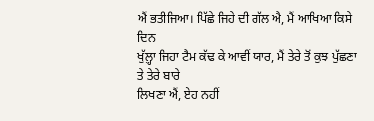ਐਂ ਭਤੀਜਿਆ। ਪਿੱਛੇ ਜਿਹੇ ਦੀ ਗੱਲ ਐ, ਮੈਂ ਆਖਿਆ ਕਿਸੇ ਦਿਨ
ਖੁੱਲ਼੍ਹਾ ਜਿਹਾ ਟੈਮ ਕੱਢ ਕੇ ਆਵੀਂ ਯਾਰ, ਮੈਂ ਤੇਰੇ ਤੋਂ ਕੁਝ ਪੁੱਛਣਾ ਤੇ ਤੇਰੇ ਬਾਰੇ
ਲਿਖਣਾ ਐਂ, ਏਹ ਨਹੀਂ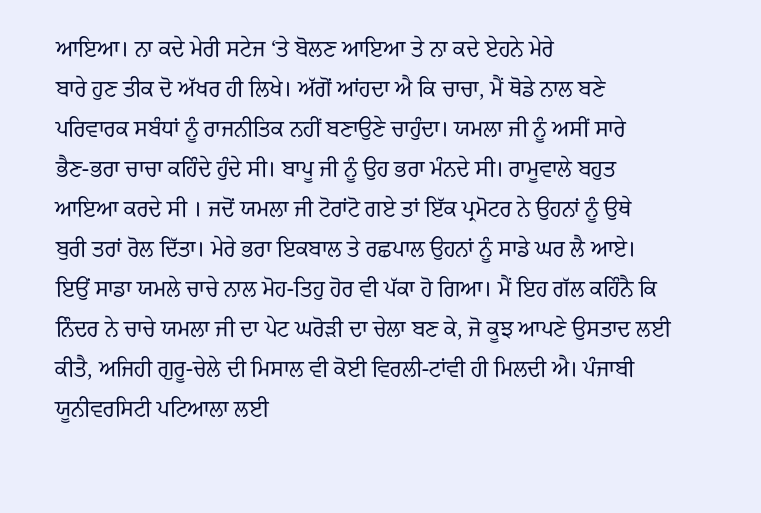ਆਇਆ। ਨਾ ਕਦੇ ਮੇਰੀ ਸਟੇਜ ‘ਤੇ ਬੋਲਣ ਆਇਆ ਤੇ ਨਾ ਕਦੇ ਏਹਨੇ ਮੇਰੇ
ਬਾਰੇ ਹੁਣ ਤੀਕ ਦੋ ਅੱਖਰ ਹੀ ਲਿਖੇ। ਅੱਗੋਂ ਆਂਹਦਾ ਐ ਕਿ ਚਾਚਾ, ਮੈਂ ਥੋਡੇ ਨਾਲ ਬਣੇ
ਪਰਿਵਾਰਕ ਸਬੰਧਾਂ ਨੂੰ ਰਾਜਨੀਤਿਕ ਨਹੀਂ ਬਣਾਉਣੇ ਚਾਹੁੰਦਾ। ਯਮਲਾ ਜੀ ਨੂੰ ਅਸੀਂ ਸਾਰੇ
ਭੈਣ-ਭਰਾ ਚਾਚਾ ਕਹਿੰਦੇ ਹੁੰਦੇ ਸੀ। ਬਾਪੂ ਜੀ ਨੂੰ ਉਹ ਭਰਾ ਮੰਨਦੇ ਸੀ। ਰਾਮੂਵਾਲੇ ਬਹੁਤ
ਆਇਆ ਕਰਦੇ ਸੀ । ਜਦੋਂ ਯਮਲਾ ਜੀ ਟੋਰਾਂਟੋ ਗਏ ਤਾਂ ਇੱਕ ਪ੍ਰਮੋਟਰ ਨੇ ਉਹਨਾਂ ਨੂੰ ਉਥੇ
ਬੁਰੀ ਤਰਾਂ ਰੋਲ ਦਿੱਤਾ। ਮੇਰੇ ਭਰਾ ਇਕਬਾਲ ਤੇ ਰਛਪਾਲ ਉਹਨਾਂ ਨੂੰ ਸਾਡੇ ਘਰ ਲੈ ਆਏ।
ਇਉਂ ਸਾਡਾ ਯਮਲੇ ਚਾਚੇ ਨਾਲ ਮੋਹ-ਤਿਹੁ ਹੋਰ ਵੀ ਪੱਕਾ ਹੋ ਗਿਆ। ਮੈਂ ਇਹ ਗੱਲ ਕਹਿੰਨੈ ਕਿ
ਨਿੰਦਰ ਨੇ ਚਾਚੇ ਯਮਲਾ ਜੀ ਦਾ ਪੇਟ ਘਰੋੜੀ ਦਾ ਚੇਲਾ ਬਣ ਕੇ, ਜੋ ਕੂਝ ਆਪਣੇ ਉਸਤਾਦ ਲਈ
ਕੀਤੈ, ਅਜਿਹੀ ਗੁਰੂ-ਚੇਲੇ ਦੀ ਮਿਸਾਲ ਵੀ ਕੋਈ ਵਿਰਲੀ-ਟਾਂਵੀ ਹੀ ਮਿਲਦੀ ਐ। ਪੰਜਾਬੀ
ਯੂਨੀਵਰਸਿਟੀ ਪਟਿਆਲਾ ਲਈ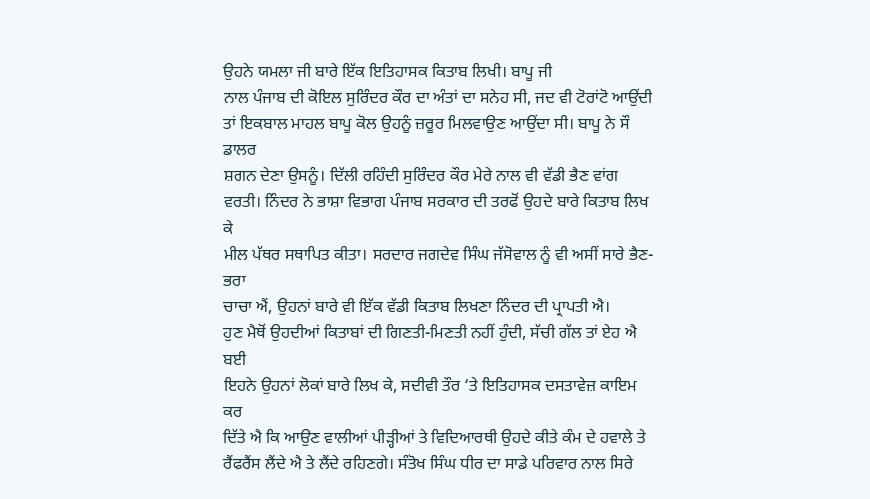ਉਹਨੇ ਯਮਲਾ ਜੀ ਬਾਰੇ ਇੱਕ ਇਤਿਹਾਸਕ ਕਿਤਾਬ ਲਿਖੀ। ਬਾਪੂ ਜੀ
ਨਾਲ ਪੰਜਾਬ ਦੀ ਕੋਇਲ ਸੁਰਿੰਦਰ ਕੌਰ ਦਾ ਅੰਤਾਂ ਦਾ ਸਨੇਹ ਸੀ, ਜਦ ਵੀ ਟੋਰਾਂਟੋ ਆਉਂਦੀ
ਤਾਂ ਇਕਬਾਲ ਮਾਹਲ ਬਾਪੂ ਕੋਲ ਉਹਨੂੰ ਜ਼ਰੂਰ ਮਿਲਵਾਉਣ ਆਉਂਦਾ ਸੀ। ਬਾਪੂ ਨੇ ਸੌ ਡਾਲਰ
ਸ਼ਗਨ ਦੇਣਾ ਉਸਨੂੰ। ਦਿੱਲੀ ਰਹਿੰਦੀ ਸੁਰਿੰਦਰ ਕੌਰ ਮੇਰੇ ਨਾਲ ਵੀ ਵੱਡੀ ਭੈਣ ਵਾਂਗ
ਵਰਤੀ। ਨਿੰਦਰ ਨੇ ਭਾਸ਼ਾ ਵਿਭਾਗ ਪੰਜਾਬ ਸਰਕਾਰ ਦੀ ਤਰਫੋਂ ਉਹਦੇ ਬਾਰੇ ਕਿਤਾਬ ਲਿਖ ਕੇ
ਮੀਲ ਪੱਥਰ ਸਥਾਪਿਤ ਕੀਤਾ। ਸਰਦਾਰ ਜਗਦੇਵ ਸਿੰਘ ਜੱਸੋਵਾਲ ਨੂੰ ਵੀ ਅਸੀਂ ਸਾਰੇ ਭੈਣ-ਭਰਾ
ਚਾਚਾ ਐਂ, ਉਹਨਾਂ ਬਾਰੇ ਵੀ ਇੱਕ ਵੱਡੀ ਕਿਤਾਬ ਲਿਖਣਾ ਨਿੰਦਰ ਦੀ ਪ੍ਰਾਪਤੀ ਐ।
ਹੁਣ ਮੈਥੋਂ ਉਹਦੀਆਂ ਕਿਤਾਬਾਂ ਦੀ ਗਿਣਤੀ-ਮਿਣਤੀ ਨਹੀਂ ਹੁੰਦੀ, ਸੱਚੀ ਗੱਲ ਤਾਂ ਏਹ ਐ ਬਈ
ਇਹਨੇ ਉਹਨਾਂ ਲੋਕਾਂ ਬਾਰੇ ਲਿਖ ਕੇ, ਸਦੀਵੀ ਤੌਰ ‘ਤੇ ਇਤਿਹਾਸਕ ਦਸਤਾਵੇਜ਼ ਕਾਇਮ ਕਰ
ਦਿੱਤੇ ਐ ਕਿ ਆਉਣ ਵਾਲੀਆਂ ਪੀੜ੍ਹੀਆਂ ਤੇ ਵਿਦਿਆਰਥੀ ਉਹਦੇ ਕੀਤੇ ਕੰਮ ਦੇ ਹਵਾਲੇ ਤੇ
ਰੈਂਫਰੈਂਸ ਲੈਂਦੇ ਐ ਤੇ ਲੈਂਦੇ ਰਹਿਣਗੇ। ਸੰਤੋਖ ਸਿੰਘ ਧੀਰ ਦਾ ਸਾਡੇ ਪਰਿਵਾਰ ਨਾਲ ਸਿਰੇ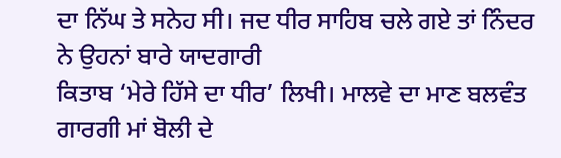ਦਾ ਨਿੱਘ ਤੇ ਸਨੇਹ ਸੀ। ਜਦ ਧੀਰ ਸਾਹਿਬ ਚਲੇ ਗਏ ਤਾਂ ਨਿੰਦਰ ਨੇ ਉਹਨਾਂ ਬਾਰੇ ਯਾਦਗਾਰੀ
ਕਿਤਾਬ ‘ਮੇਰੇ ਹਿੱਸੇ ਦਾ ਧੀਰ’ ਲਿਖੀ। ਮਾਲਵੇ ਦਾ ਮਾਣ ਬਲਵੰਤ ਗਾਰਗੀ ਮਾਂ ਬੋਲੀ ਦੇ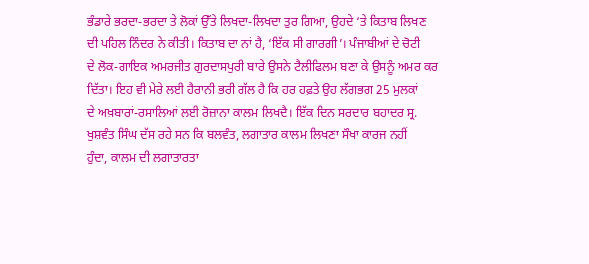ਭੰਡਾਰੇ ਭਰਦਾ-ਭਰਦਾ ਤੇ ਲੋਕਾਂ ਉੱਤੇ ਲਿਖਦਾ-ਲਿਖਦਾ ਤੁਰ ਗਿਆ, ਉਹਦੇ ‘ਤੇ ਕਿਤਾਬ ਲਿਖਣ
ਦੀ ਪਹਿਲ ਨਿੰਦਰ ਨੇ ਕੀਤੀ। ਕਿਤਾਬ ਦਾ ਨਾਂ ਹੈ, ‘ਇੱਕ ਸੀ ਗਾਰਗੀ’। ਪੰਜਾਬੀਆਂ ਦੇ ਚੋਟੀ
ਦੇ ਲੋਕ-ਗਾਇਕ ਅਮਰਜੀਤ ਗੁਰਦਾਸਪੁਰੀ ਬਾਰੇ ਉਸਨੇ ਟੈਲੀਫਿਲਮ ਬਣਾ ਕੇ ਉਸਨੂੰ ਅਮਰ ਕਰ
ਦਿੱਤਾ। ਇਹ ਵੀ ਮੇਰੇ ਲਈ ਹੈਰਾਨੀ ਭਰੀ ਗੱਲ ਹੈ ਕਿ ਹਰ ਹਫ਼ਤੇ ਉਹ ਲੱਗਭਗ 25 ਮੁਲਕਾਂ
ਦੇ ਅਖ਼ਬਾਰਾਂ-ਰਸਾਲਿਆਂ ਲਈ ਰੋਜ਼ਾਨਾ ਕਾਲਮ ਲਿਖਦੈ। ਇੱਕ ਦਿਨ ਸਰਦਾਰ ਬਹਾਦਰ ਸ੍ਰ.
ਖੁਸ਼ਵੰਤ ਸਿੰਘ ਦੱਸ ਰਹੇ ਸਨ ਕਿ ਬਲਵੰਤ, ਲਗਾਤਾਰ ਕਾਲਮ ਲਿਖਣਾ ਸੌਖਾ ਕਾਰਜ ਨਹੀਂ
ਹੁੰਦਾ, ਕਾਲਮ ਦੀ ਲਗਾਤਾਰਤਾ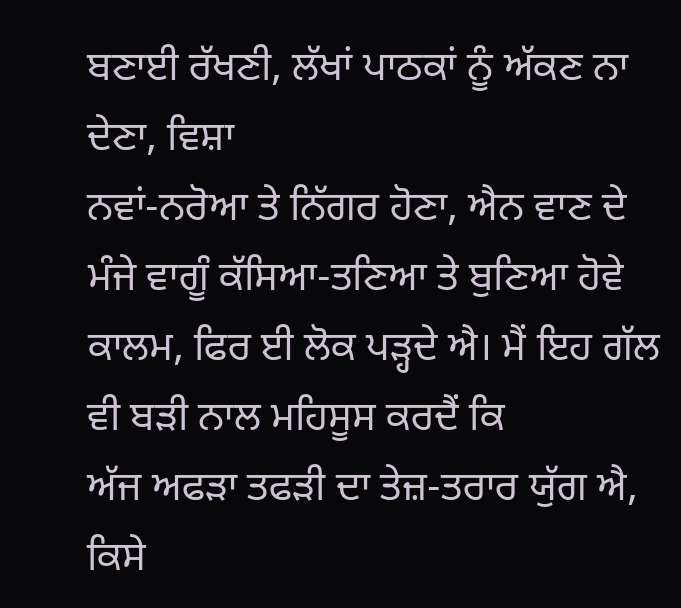ਬਣਾਈ ਰੱਖਣੀ, ਲੱਖਾਂ ਪਾਠਕਾਂ ਨੂੰ ਅੱਕਣ ਨਾ ਦੇਣਾ, ਵਿਸ਼ਾ
ਨਵਾਂ-ਨਰੋਆ ਤੇ ਨਿੱਗਰ ਹੋਣਾ, ਐਨ ਵਾਣ ਦੇ ਮੰਜੇ ਵਾਗੂੰ ਕੱਸਿਆ-ਤਣਿਆ ਤੇ ਬੁਣਿਆ ਹੋਵੇ
ਕਾਲਮ, ਫਿਰ ਈ ਲੋਕ ਪੜ੍ਹਦੇ ਐ। ਮੈਂ ਇਹ ਗੱਲ ਵੀ ਬੜੀ ਨਾਲ ਮਹਿਸੂਸ ਕਰਦੈਂ ਕਿ
ਅੱਜ ਅਫੜਾ ਤਫੜੀ ਦਾ ਤੇਜ਼-ਤਰਾਰ ਯੁੱਗ ਐ, ਕਿਸੇ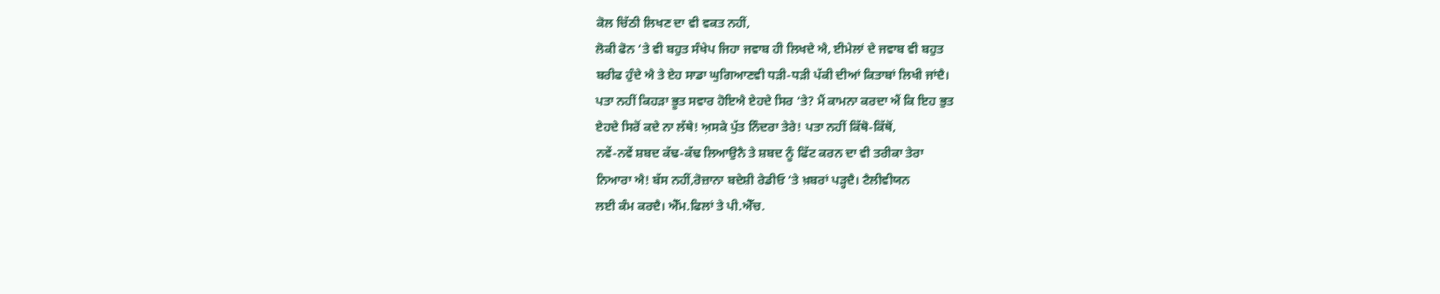ਕੋਲ ਚਿੱਠੀ ਲਿਖਣ ਦਾ ਵੀ ਵਕਤ ਨਹੀਂ,
ਲੋਕੀ ਫੋਨ ‘ਤੇ ਵੀ ਬਹੁਤ ਸੰਖੇਪ ਜਿਹਾ ਜਵਾਬ ਹੀ ਲਿਖਦੇ ਐ, ਈਮੇਲਾਂ ਦੇ ਜਵਾਬ ਵੀ ਬਹੁਤ
ਬਰੀਫ ਹੁੰਦੇ ਐ ਤੇ ਏਹ ਸਾਡਾ ਘੁਗਿਆਣਵੀ ਧੜੀ-ਧੜੀ ਪੱਕੀ ਦੀਆਂ ਕਿਤਾਬਾਂ ਲਿਖੀ ਜਾਂਦੈ।
ਪਤਾ ਨਹੀਂ ਕਿਹੜਾ ਭੂਤ ਸਵਾਰ ਹੋਇਐ ਏਹਦੇ ਸਿਰ ‘ਤੇ? ਮੈਂ ਕਾਮਨਾ ਕਰਦਾ ਐਂ ਕਿ ਇਹ ਭੁਤ
ਏਹਦੇ ਸਿਰੋਂ ਕਦੇ ਨਾ ਲੱਥੇ! ਅ਼ਸਕੇ ਪੁੱਤ ਨਿੰਦਰਾ ਤੇਰੇ! ਪਤਾ ਨਹੀਂ ਕਿੱਥੋ-ਕਿੱਥੋਂ,
ਨਵੇਂ-ਨਵੇਂ ਸ਼ਬਦ ਕੱਢ-ਕੱਢ ਲਿਆਉਨੈ ਤੇ ਸ਼ਬਦ ਨੂੰ ਫਿੱਟ ਕਰਨ ਦਾ ਵੀ ਤਰੀਕਾ ਤੇਰਾ
ਨਿਆਰਾ ਐ! ਬੱਸ ਨਹੀਂ,ਰੋਜ਼ਾਨਾ ਬਦੇਸ਼ੀ ਰੇਡੀਓ ‘ਤੇ ਖ਼ਬਰਾਂ ਪੜ੍ਹਦੈ। ਟੈਲੀਵੀਯਨ
ਲਈ ਕੰਮ ਕਰਦੈ। ਐੱਮ.ਫਿਲਾਂ ਤੇ ਪੀ.ਐੱਚ.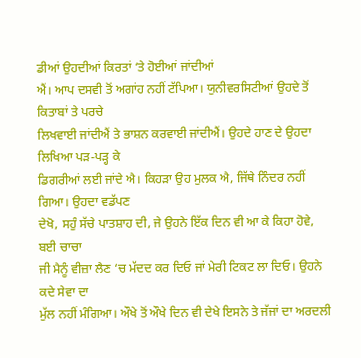ਡੀਆਂ ਉਹਦੀਆਂ ਕਿਰਤਾਂ ‘ਤੇ ਹੋਈਆਂ ਜਾਂਦੀਆਂ
ਐਂ। ਆਪ ਦਸਵੀ ਤੋਂ ਅਗਾਂਹ ਨਹੀਂ ਟੱਪਿਆ। ਯੁਨੀਵਰਸਿਟੀਆਂ ਉਹਦੇ ਤੋਂ ਕਿਤਾਬਾਂ ਤੇ ਪਰਚੇ
ਲਿਖਵਾਈ ਜਾਂਦੀਐਂ ਤੇ ਭਾਸ਼ਨ ਕਰਵਾਈ ਜਾਂਦੀਐਂ। ਉਹਦੇ ਹਾਣ ਦੇ ਉਹਦਾ ਲਿਖਿਆ ਪੜ-ਪੜ੍ਹ ਕੇ
ਡਿਗਰੀਆਂ ਲਈ ਜਾਂਦੇ ਐ। ਕਿਹੜਾ ਉਹ ਮੁਲਕ ਐ, ਜਿੱਥੇ ਨਿੰਦਰ ਨਹੀਂ ਗਿਆ। ਉਹਦਾ ਵਡੱਪਣ
ਦੇਖੋ, ਸਹੁੰ ਸੱਚੇ ਪਾਤਸ਼ਾਹ ਦੀ, ਜੇ ਉਹਨੇ ਇੱਕ ਦਿਨ ਵੀ ਆ ਕੇ ਕਿਹਾ ਹੋਵੇ, ਬਈ ਚਾਚਾ
ਜੀ ਮੈਨੂੰ ਵੀਜ਼ਾ ਲੈਣ ‘ਚ ਮੱਦਦ ਕਰ ਦਿਓ ਜਾਂ ਮੇਰੀ ਟਿਕਟ ਲਾ ਦਿਓ। ਉਹਨੇ ਕਦੇ ਸੇਵਾ ਦਾ
ਮੁੱਲ ਨਹੀਂ ਮੰਗਿਆ। ਔਖੇ ਤੋਂ ਔਖੇ ਦਿਨ ਵੀ ਦੇਖੇ ਇਸਨੇ ਤੇ ਜੱਜਾਂ ਦਾ ਅਰਦਲੀ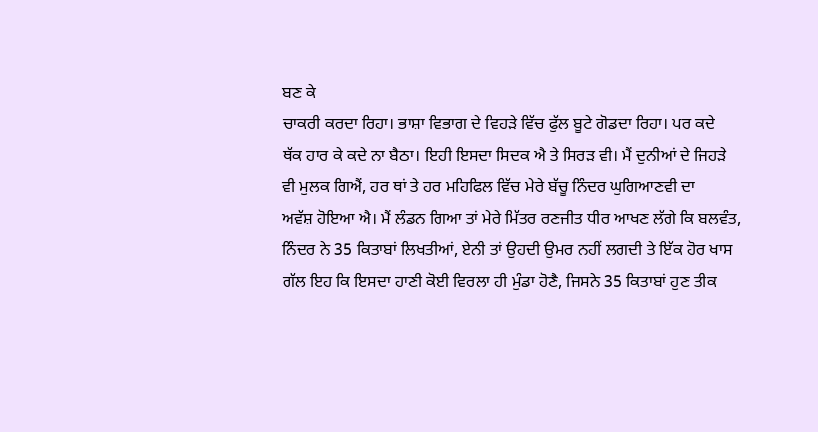ਬਣ ਕੇ
ਚਾਕਰੀ ਕਰਦਾ ਰਿਹਾ। ਭਾਸ਼ਾ ਵਿਭਾਗ ਦੇ ਵਿਹੜੇ ਵਿੱਚ ਫੁੱਲ ਬੂਟੇ ਗੋਡਦਾ ਰਿਹਾ। ਪਰ ਕਦੇ
ਥੱਕ ਹਾਰ ਕੇ ਕਦੇ ਨਾ ਬੈਠਾ। ਇਹੀ ਇਸਦਾ ਸਿਦਕ ਐ ਤੇ ਸਿਰੜ ਵੀ। ਮੈਂ ਦੁਨੀਆਂ ਦੇ ਜਿਹੜੇ
ਵੀ ਮੁਲਕ ਗਿਐਂ, ਹਰ ਥਾਂ ਤੇ ਹਰ ਮਹਿਫਿਲ ਵਿੱਚ ਮੇਰੇ ਬੱਚੂ ਨਿੰਦਰ ਘੁਗਿਆਣਵੀ ਦਾ
ਅਵੱਸ਼ ਹੋਇਆ ਐ। ਮੈਂ ਲੰਡਨ ਗਿਆ ਤਾਂ ਮੇਰੇ ਮਿੱਤਰ ਰਣਜੀਤ ਧੀਰ ਆਖਣ ਲੱਗੇ ਕਿ ਬਲਵੰਤ,
ਨਿੰਦਰ ਨੇ 35 ਕਿਤਾਬਾਂ ਲਿਖਤੀਆਂ, ਏਨੀ ਤਾਂ ਉਹਦੀ ਉਮਰ ਨਹੀਂ ਲਗਦੀ ਤੇ ਇੱਕ ਹੋਰ ਖਾਸ
ਗੱਲ ਇਹ ਕਿ ਇਸਦਾ ਹਾਣੀ ਕੋਈ ਵਿਰਲਾ ਹੀ ਮੁੰਡਾ ਹੋਣੈ, ਜਿਸਨੇ 35 ਕਿਤਾਬਾਂ ਹੁਣ ਤੀਕ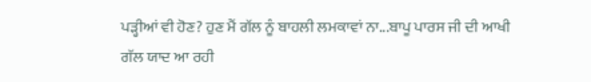ਪੜ੍ਹੀਆਂ ਵੀ ਹੋਣ? ਹੁਣ ਮੈਂ ਗੱਲ ਨੂੰ ਬਾਹਲੀ ਲਮਕਾਵਾਂ ਨਾ...ਬਾਪੂ ਪਾਰਸ ਜੀ ਦੀ ਆਖੀ
ਗੱਲ ਯਾਦ ਆ ਰਹੀ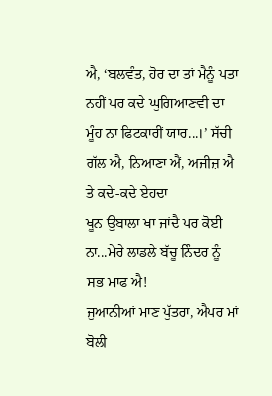ਐ, ‘ਬਲਵੰਤ, ਹੋਰ ਦਾ ਤਾਂ ਮੈਨੂੰ ਪਤਾ ਨਹੀਂ ਪਰ ਕਦੇ ਘੁਗਿਆਣਵੀ ਦਾ
ਮੂੰਹ ਨਾ ਫਿਟਕਾਰੀਂ ਯਾਰ...।’ ਸੱਚੀ ਗੱਲ ਐ, ਨਿਆਣਾ ਐਂ, ਅਜੀਜ਼ ਐ ਤੇ ਕਦੇ-ਕਦੇ ਏਹਦਾ
ਖੂਨ ਉਬਾਲਾ ਖਾ ਜਾਂਦੈ ਪਰ ਕੋਈ ਨਾ...ਮੇਰੇ ਲਾਡਲੇ ਬੱਚੂ ਨਿੰਦਰ ਨੂੰ ਸਭ ਮਾਫ ਐ!
ਜੁਆਨੀਆਂ ਮਾਣ ਪੁੱਤਰਾ, ਐਪਰ ਮਾਂ ਬੋਲੀ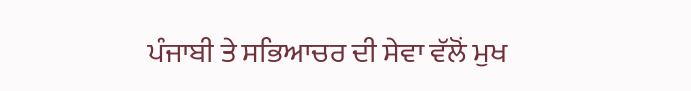ਪੰਜਾਬੀ ਤੇ ਸਭਿਆਚਰ ਦੀ ਸੇਵਾ ਵੱਲੋਂ ਮੁਖ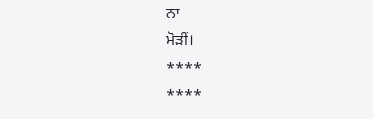ਨਾ
ਮੋੜੀਂ।
****
****